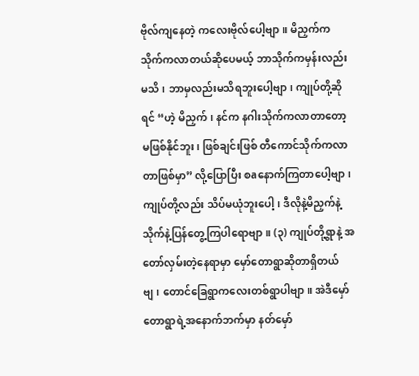ဗိုလ်ကျနေတဲ့ ကလေးဗိုလ်ပေါ့ဗျာ။ မိညှက်က သိုက်ကလာတယ်ဆိုပေမယ့် ဘာသိုက်ကမှန်းလည်းမသိ၊ ဘာမှလည်းမသိရဘူးပေါ့ဗျာ၊ ကျုပ်တို့ဆိုရင် “ဟဲ့ မိညှက်၊ နင်က နဂါးသိုက်ကလာတာတော့မဖြစ်နိုင်ဘူး၊ ဖြစ်ချင်းဖြစ် တီကောင်သိုက်ကလာတာဖြစ်မှာ” လို့ပြောပြီး စaနောက်ကြတာပေါ့ဗျာ၊ ကျုပ်တို့လည်း သိပ်မယုံဘူးပေါ့၊ ဒီလိုနဲ့မိညှက်နဲ့ သိုက်နဲ့ပြန်တွေ့ကြပါရောဗျာ။ (၃) ကျုပ်တို့ရွာနဲ့ အတော်လှမ်းတဲ့နေရာမှာ မှော်တောရွာဆိုတာရှိတယ်ဗျ၊ တောင်ခြေရွာကလေးတစ်ရွာပါဗျာ။ အဲဒီမှော်တောရွာရဲ့အနောက်ဘက်မှာ နတ်မှော်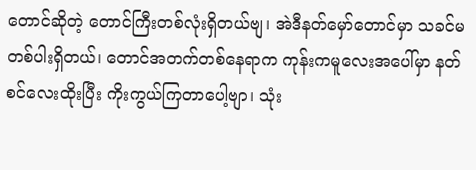တောင်ဆိုတဲ့ တောင်ကြီးတစ်လုံးရှိတယ်ဗျ၊ အဲဒီနတ်မှော်တောင်မှာ သခင်မတစ်ပါးရှိတယ်၊ တောင်အတက်တစ်နေရာက ကုန်းကမူလေးအပေါ်မှာ နတ်စင်လေးထိုးပြီး ကိုးကွယ်ကြတာပေါ့ဗျာ၊ သုံး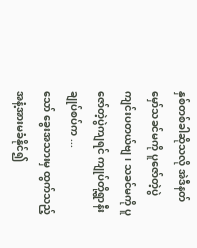နှစ်တစ်ခါဆိုသလို အဲဒီနတ်မှော်သခင်မကို ပူဇော်တဲ့ပွဲ ကျင်းပတယ်ဗျ၊ သခင်မကို ပူဇော်တဲ့ပွဲကျရင် ကျုပ်တို့ရွာနီးချုပ်စပ်က ...
သော် ခွေးအသားမှ ထွက်သည့်အနံ့အားမခံနိုင်၍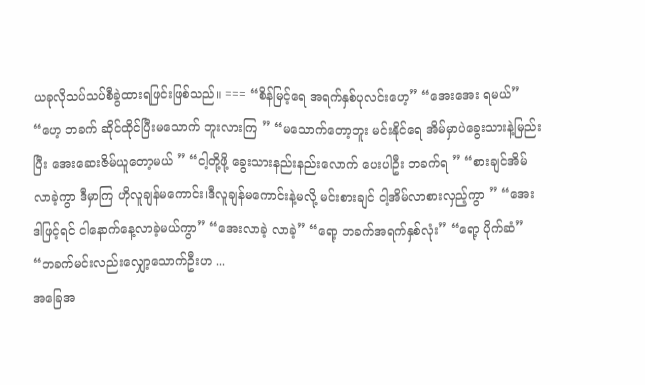ယခုလိုသပ်သပ်စီခွဲထားရဖြင်းဖြစ်သည်။ === “စိန်မြင့်ရေ အရက်နှစ်ပုလင်းဟေ့” “အေးအေး ရမယ်” “ဟေ့ ဘခက် ဆိုင်ထိုင်ပြီးမသောက် ဘူးလားကြ ” “မသောက်တော့ဘူး မင်းနိုင်ရေ အိမ်မှာပဲခွေးသားနဲ့မြည်းပြီး အေးဆေးဇိမ်ယူတော့မယ် ” “ငါ့တို့ဖို့ ခွေးသားနည်းနည်းလောက် ပေးပါဦး ဘခက်ရ ” “စားချင်အိမ်လာခဲ့ကွာ ဒီမှာကြ ဟိုလူချန်မကောင်း၊ဒီလူချန်မကောင်းနဲ့မလို့ မင်းစားချင် ငါ့အိမ်လာစားလှည့်ကွာ ” “အေး ဒါဖြင့်ရင် ငါနောက်နေ့လာခဲ့မယ်ကွာ” “အေးလာခဲ့ လာခဲ့” “ရော့ ဘခက်အရက်နှစ်လုံး” “ရော့ ပိုက်ဆံ” “ဘခက်မင်းလည်းလျှော့သောက်ဦးဟ ...
အခြေအ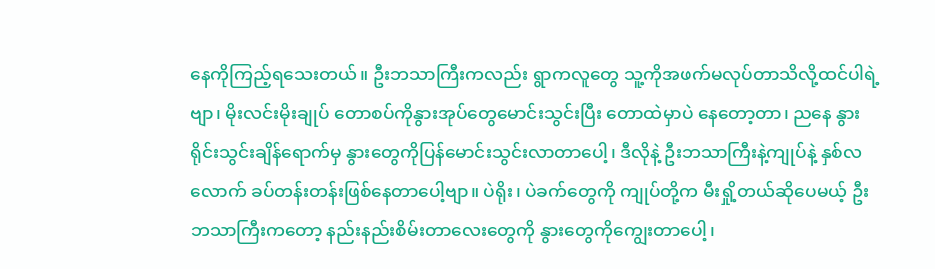နေကိုကြည့်ရသေးတယ်။ ဦးဘသာကြီးကလည်း ရွာကလူတွေ သူ့ကိုအဖက်မလုပ်တာသိလို့ထင်ပါရဲ့ဗျာ၊ မိုးလင်းမိုးချုပ် တောစပ်ကိုနွားအုပ်တွေမောင်းသွင်းပြီး တောထဲမှာပဲ နေတော့တာ၊ ညနေ နွားရိုင်းသွင်းချိန်ရောက်မှ နွားတွေကိုပြန်မောင်းသွင်းလာတာပေါ့၊ ဒီလိုနဲ့ ဦးဘသာကြီးနဲ့ကျုပ်နဲ့ နှစ်လလောက် ခပ်တန်းတန်းဖြစ်နေတာပေါ့ဗျာ။ ပဲရိုး၊ ပဲခက်တွေကို ကျုပ်တို့က မီးရှို့တယ်ဆိုပေမယ့် ဦးဘသာကြီးကတော့ နည်းနည်းစိမ်းတာလေးတွေကို နွားတွေကိုကျွေးတာပေါ့၊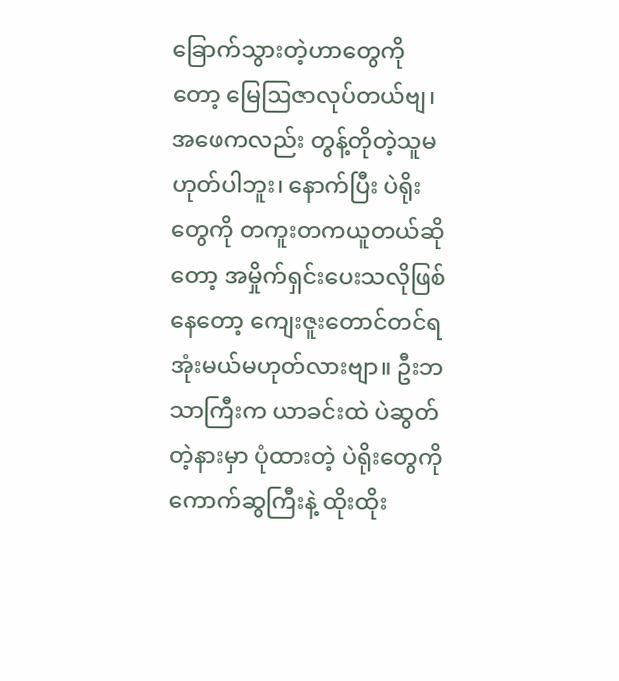ခြောက်သွားတဲ့ဟာတွေကိုတော့ မြေဩဇာလုပ်တယ်ဗျ၊ အဖေကလည်း တွန့်တိုတဲ့သူမဟုတ်ပါဘူး၊ နောက်ပြီး ပဲရိုးတွေကို တကူးတကယူတယ်ဆိုတော့ အမှိုက်ရှင်းပေးသလိုဖြစ်နေတော့ ကျေးဇူးတောင်တင်ရအုံးမယ်မဟုတ်လားဗျာ။ ဦးဘသာကြီးက ယာခင်းထဲ ပဲဆွတ်တဲ့နားမှာ ပုံထားတဲ့ ပဲရိုးတွေကို ကောက်ဆွကြီးနဲ့ ထိုးထိုး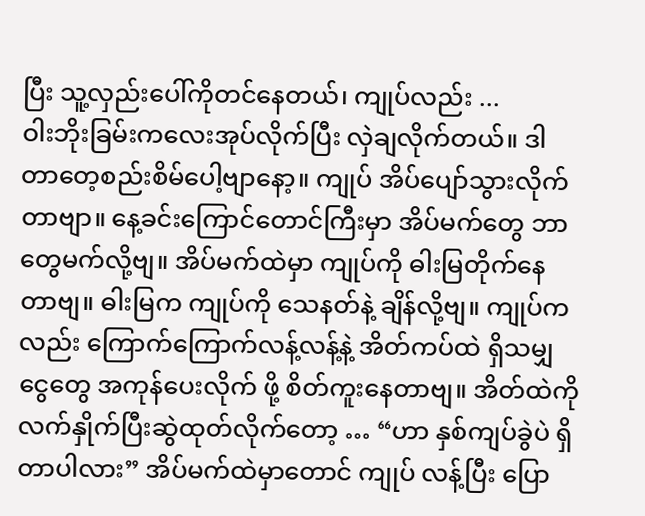ပြီး သူ့လှည်းပေါ်ကိုတင်နေတယ်၊ ကျုပ်လည်း ...
ဝါးဘိုးခြမ်းကလေးအုပ်လိုက်ပြီး လှဲချလိုက်တယ်။ ဒါ တာတေ့စည်းစိမ်ပေါ့ဗျာနော့။ ကျုပ် အိပ်ပျော်သွားလိုက်တာဗျာ။ နေ့ခင်းကြောင်တောင်ကြီးမှာ အိပ်မက်တွေ ဘာတွေမက်လို့ဗျ။ အိပ်မက်ထဲမှာ ကျုပ်ကို ဓါးမြတိုက်နေတာဗျ။ ဓါးမြက ကျုပ်ကို သေနတ်နဲ့ ချိန်လို့ဗျ။ ကျုပ်ကလည်း ကြောက်ကြောက်လန့်လန့်နဲ့ အိတ်ကပ်ထဲ ရှိသမျှငွေတွေ အကုန်ပေးလိုက် ဖို့ စိတ်ကူးနေတာဗျ။ အိတ်ထဲကို လက်နှိုက်ပြီးဆွဲထုတ်လိုက်တော့ … “ဟာ နှစ်ကျပ်ခွဲပဲ ရှိတာပါလား” အိပ်မက်ထဲမှာတောင် ကျုပ် လန့်ပြီး ပြော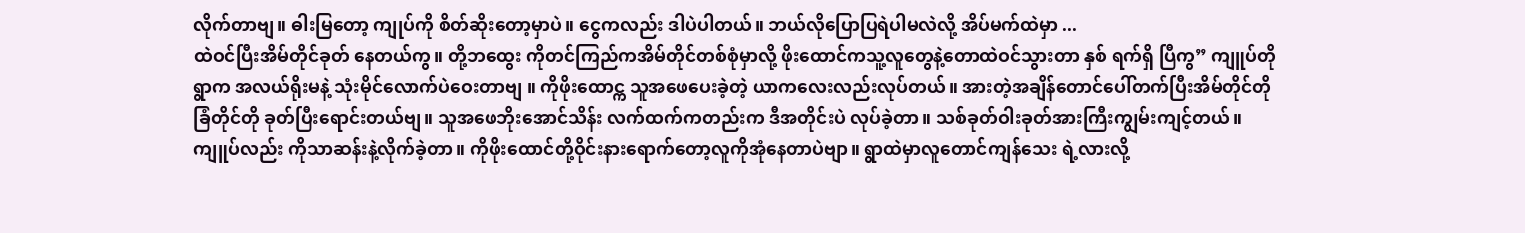လိုက်တာဗျ။ ဓါးမြတော့ ကျုပ်ကို စိတ်ဆိုးတော့မှာပဲ။ ငွေကလည်း ဒါပဲပါတယ်။ ဘယ်လိုပြောပြရဲပါမလဲလို့ အိပ်မက်ထဲမှာ ...
ထဲဝင်ပြီးအိမ်တိုင်ခုတ် နေတယ်ကွ။ တို့ဘထွေး ကိုတင်ကြည်ကအိမ်တိုင်တစ်စုံမှာလို့ ဖိုးထောင်ကသူ့လူတွေနဲ့တောထဲဝင်သွားတာ နှစ် ရက်ရှိ ပြီကွ” ကျူပ်တိုရွာက အလယ်ရိုးမနဲ့ သုံးမိုင်လောက်ပဲဝေးတာဗျ ။ ကိုဖိုးထောင္က သူအဖေပေးခဲ့တဲ့ ယာကလေးလည်းလုပ်တယ်။ အားတဲ့အချိန်တောင်ပေါ်တက်ပြီးအိမ်တိုင်တို ခြံတိုင်တို ခုတ်ပြီးရောင်းတယ်ဗျ။ သူအဖေဘိုးအောင်သိန်း လက်ထက်ကတည်းက ဒီအတိုင်းပဲ လုပ်ခဲ့တာ။ သစ်ခုတ်ဝါးခုတ်အားကြီးကျွမ်းကျင့်တယ်။ ကျူပ်လည်း ကိုသာဆန်းနဲ့လိုက်ခဲ့တာ။ ကိုဖိုးထောင်တို့ဝိုင်းနားရောက်တော့လူကိုအုံနေတာပဲဗျာ။ ရွာထဲမှာလူတောင်ကျန်သေး ရဲ့လားလို့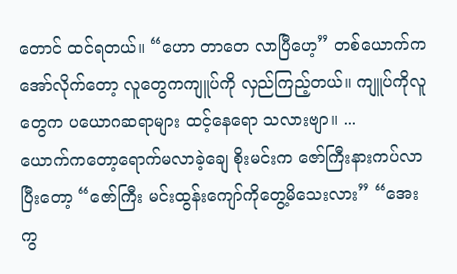တောင် ထင်ရတယ်။ “ဟော တာတေ လာပြီဟေ့” တစ်ယောက်ကအော်လိုက်တော့ လူတွေကကျူပ်ကို လှည်ကြည့်တယ်။ ကျူပ်ကိုလူတွေက ပယောဂဆရာများ ထင့်နေရော သလားဗျာ။ ...
ယောက်ကတော့ရောက်မလာခဲ့ချေ စိုးမင်းက ဇော်ကြီးနားကပ်လာပြီးတော့ “ဇော်ကြီး မင်းထွန်းကျော်ကိုတွေ့မိသေးလား” “အေးကွ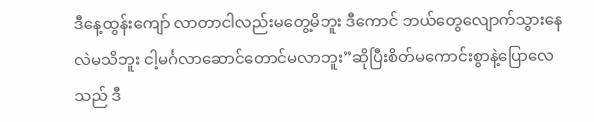ဒီနေ့ထွန်းကျော် လာတာငါလည်းမတွေ့မိဘူး ဒီကောင် ဘယ်တွေလျောက်သွားနေလဲမသိဘူး ငါ့မင်္ဂလာဆောင်တောင်မလာဘူး”ဆိုပြီးစိတ်မကောင်းစွာနဲ့ပြောလေသည် ဒီ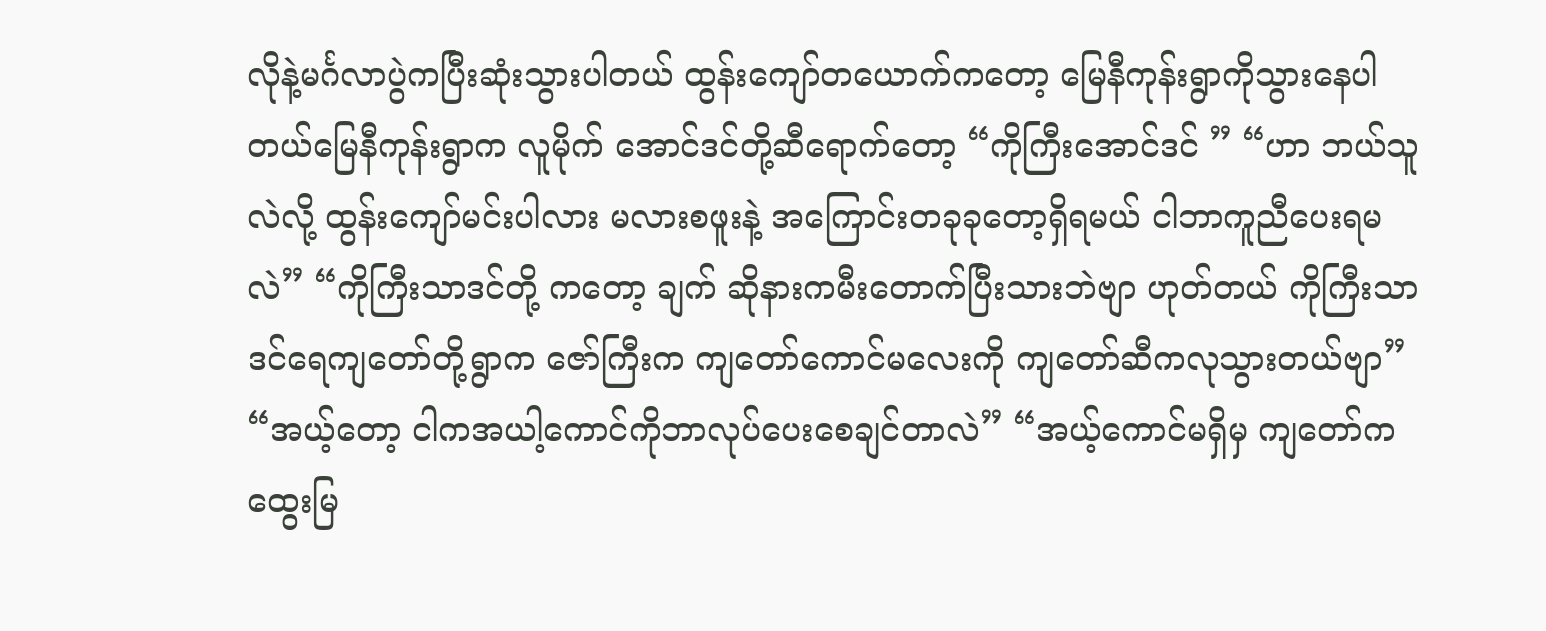လိုနဲ့မင်္ဂလာပွဲကပြီးဆုံးသွားပါတယ် ထွန်းကျော်တယောက်ကတော့ မြေနီကုန်းရွာကိုသွားနေပါတယ်မြေနီကုန်းရွာက လူမိုက် အောင်ဒင်တို့ဆီရောက်တော့ “ကိုကြီးအောင်ဒင် ” “ဟာ ဘယ်သူလဲလို့ ထွန်းကျော်မင်းပါလား မလားစဖူးနဲ့ အကြောင်းတခုခုတော့ရှိရမယ် ငါဘာကူညီပေးရမလဲ” “ကိုကြီးသာဒင်တို့ ကတော့ ချက် ဆိုနားကမီးတောက်ပြီးသားဘဲဗျာ ဟုတ်တယ် ကိုကြီးသာဒင်ရေကျတော်တို့ရွာက ဇော်ကြီးက ကျတော်ကောင်မလေးကို ကျတော်ဆီကလုသွားတယ်ဗျာ” “အယ့်တော့ ငါကအယါ့ကောင်ကိုဘာလုပ်ပေးစေချင်တာလဲ” “အယ့်ကောင်မရှိမှ ကျတော်ကထွေးမြ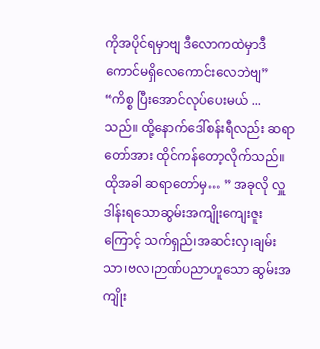ကိုအပိုင်ရမှာဗျ ဒီလောကထဲမှာဒီကောင်မရှိလေကောင်းလေဘဲဗျ” “ကိစ္စ ပြီးအောင်လုပ်ပေးမယ် ...
သည်။ ထို့နောက်ဒေါ်စန်းရီလည်း ဆရာတော်အား ထိုင်ကန်တော့လိုက်သည်။ ထိုအခါ ဆရာတော်မှ… ” အခုလို လှူဒါန်းရသောဆွမ်းအကျိုးကျေးဇူးကြောင့် သက်ရှည်၊အဆင်းလှ၊ချမ်းသာ၊ဗလ၊ဉာဏ်ပညာဟူသော ဆွမ်းအကျိုး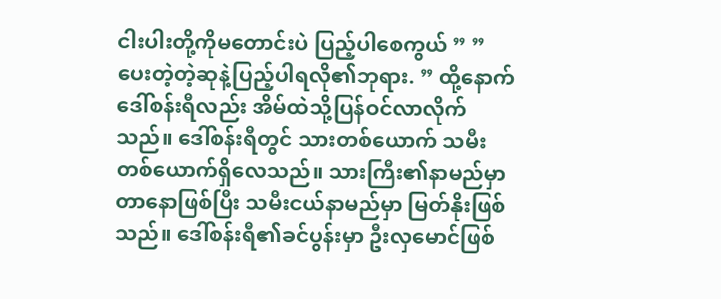ငါးပါးတို့ကိုမတောင်းပဲ ပြည့်ပါစေကွယ် ” ” ပေးတဲ့တဲ့ဆုနဲ့ပြည့်ပါရလို၏ဘုရား. ” ထို့နောက် ဒေါ်စန်းရီလည်း အိမ်ထဲသို့ပြန်ဝင်လာလိုက်သည်။ ဒေါ်စန်းရီတွင် သားတစ်ယောက် သမီးတစ်ယောက်ရှိလေသည်။ သားကြီး၏နာမည်မှာ တာနောဖြစ်ပြီး သမီးငယ်နာမည်မှာ မြတ်နိုးဖြစ်သည်။ ဒေါ်စန်းရီ၏ခင်ပွန်းမှာ ဦးလှမောင်ဖြစ်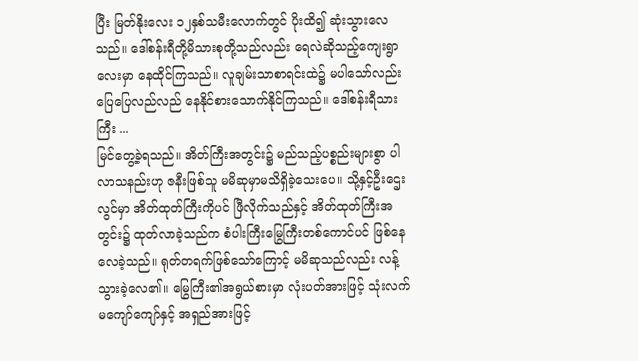ပြီး မြတ်နိုးလေး ၁၂နှစ်သမီးလောက်တွင် ပိုးထိ၍ ဆုံးသွားလေသည်။ ဒေါ်စန်းရီတို့မိသားစုတို့သည်လည်း ရေလဲဆိုသည့်ကျေးရွာလေးမှာ နေထိုင်ကြသည်။ လူချမ်းသာစာရင်းထဲ၌ မပါသော်လည်း ပြေပြေလည်လည် နေနိုင်စားသောက်နိုင်ကြသည်။ ဒေါ်စန်းရီသားကြီး ...
မြင်တွေ့ခဲ့ရသည်။ အိတ်ကြီးအတွင်း၌ မည်သည့်ပစ္စည်းများစွာ ပါလာသနည်းဟု ဇနီးဖြစ်သူ မမိဆုမှာမသိရှိခဲ့သေးပေ။ သို့နှင့်ဦးဌေးလွင်မှာ အိတ်ထုတ်ကြီးကိုပင် ဖြီလိုက်သည်နှင့် အိတ်ထုတ်ကြီးအတွင်း၌ ထုတ်လာခဲ့သည်က စံပါးကြီးမြွေကြီးတစ်ကောင်ပင် ဖြစ်နေလေခဲ့သည်။ ရုတ်တရက်ဖြစ်သော်ကြောင့် မမိဆုသည်လည်း လန့်သွားခဲ့လေ၏။ မြွေကြီး၏အရွယ်စားမှာ လုံးပတ်အားဖြင့် သုံးလက်မကျော်ကျော်နှင့် အရှည်အားဖြင့်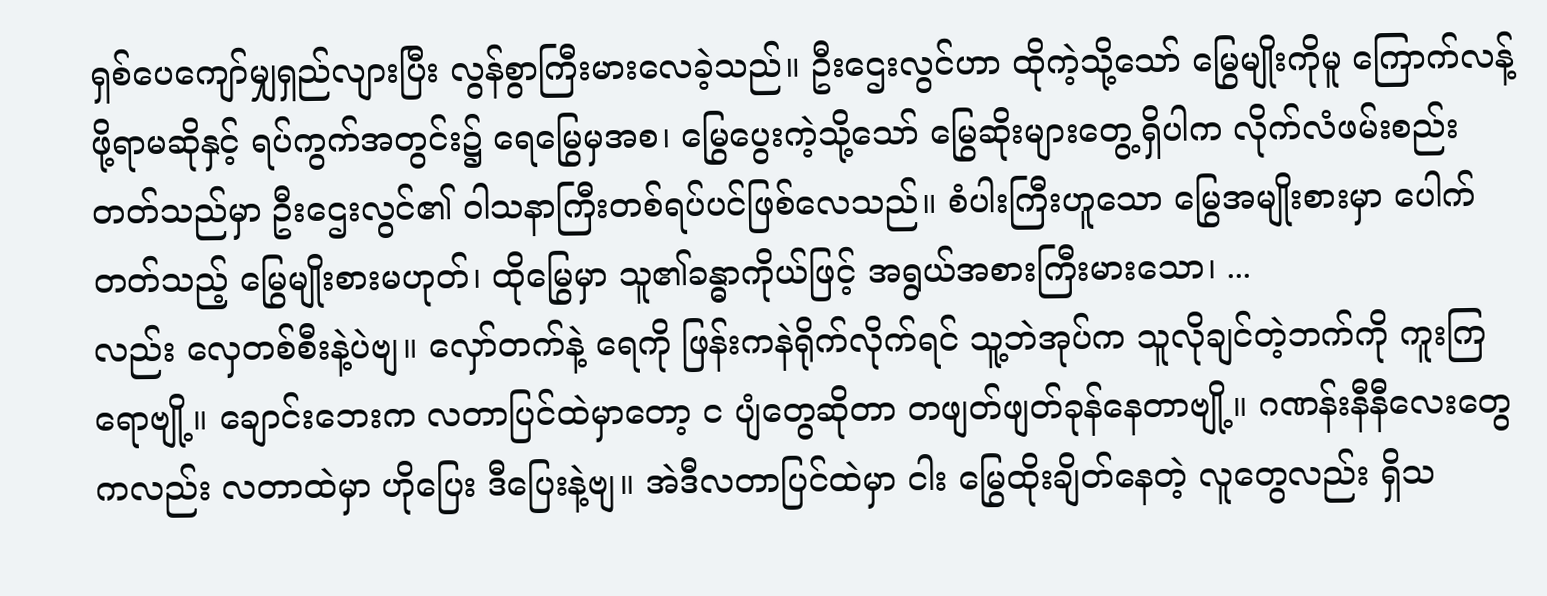ရှစ်ပေကျော်မျှရှည်လျားပြီး လွန်စွာကြီးမားလေခဲ့သည်။ ဦးဌေးလွင်ဟာ ထိုကဲ့သို့သော် မြွေမျိုးကိုမူ ကြောက်လန့်ဖို့ရာမဆိုနှင့် ရပ်ကွက်အတွင်း၌ ရေမြွေမှအစ၊ မြွေပွေးကဲ့သို့သော် မြွေဆိုးများတွေ့ရှိပါက လိုက်လံဖမ်းစည်းတတ်သည်မှာ ဦးဌေးလွင်၏ ဝါသနာကြီးတစ်ရပ်ပင်ဖြစ်လေသည်။ စံပါးကြီးဟူသော မြွေအမျိုးစားမှာ ပေါက်တတ်သည့် မြွေမျိုးစားမဟုတ်၊ ထိုမြွေမှာ သူ၏ခန္ဓာကိုယ်ဖြင့် အရွယ်အစားကြီးမားသော၊ ...
လည်း လှေတစ်စီးနဲ့ပဲဗျ။ လှော်တက်နဲ့ ရေကို ဖြန်းကနဲရိုက်လိုက်ရင် သူ့ဘဲအုပ်က သူလိုချင်တဲ့ဘက်ကို ကူးကြရောဗျို့။ ချောင်းဘေးက လတာပြင်ထဲမှာတော့ င ပျံတွေဆိုတာ တဖျတ်ဖျတ်ခုန်နေတာဗျို့။ ဂဏန်းနီနီလေးတွေကလည်း လတာထဲမှာ ဟိုပြေး ဒီပြေးနဲ့ဗျ။ အဲဒီလတာပြင်ထဲမှာ ငါး မြွေထိုးချိတ်နေတဲ့ လူတွေလည်း ရှိသ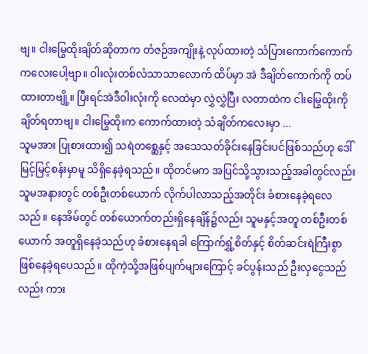ဗျ။ ငါးမြွေထိုးချိတ်ဆိုတာက တံဇဉ်အကျိုးနဲ့ လုပ်ထားတဲ့ သံပြားကောက်ကောက်ကလေးပေါ့ဗျာ။ ဝါးလုံးတစ်လံသာသာလောက် ထိပ်မှာ အဲ ဒီချိတ်ကောက်ကို တပ်ထားတာဗျို့။ ပြီးရင်အဲဒီဝါးလုံးကို လေထဲမှာ လွှဲလွှဲပြီး လတာထဲက ငါးမြွေထိုးကို ချိတ်ရတာဗျ။ ငါးမြွေထိုးက ကောက်ထားတဲ့ သံချိတ်ကလေးမှာ ...
သူမအား ပြုစားထား၍ သရဲတစ္ဆေနှင့် အသေသတ်ခိုင်းနေခြင်းပင်ဖြစ်သည်ဟု ဒေါ်မြင့်မြင့်စန်းမှာမူ သိရှိနေခဲ့ရသည်။ ထိုတင်မက အပြင်သို့သွားသည့်အခါတွင်လည်း သူမအနားတွင် တစ်ဦးတစ်ယောက် လိုက်ပါလာသည့်အတိုင်း ခံစားနေခဲ့ရလေသည်။ နေအိမ်တွင် တစ်ယောက်တည်းရှိနေချိန်၌လည်း သူမနှင့်အတူ တစ်ဦးတစ်ယောက် အတူရှိနေခဲ့သည်ဟု ခံစားနေရခါ ကြောက်ရွှံ့စိတ်နှင့် စိတ်ဆင်းရဲကြီးစွာ ဖြစ်နေခဲ့ရပေသည်။ ထိုကဲ့သို့အဖြစ်ပျက်များကြောင့် ခင်ပွန်းသည် ဦးလှငွေသည်လည်း ကား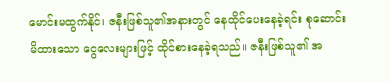မောင်းမထွက်နိုင်၊ ဇနီးဖြစ်သူ၏အနားတွင် နေထိုင်ပေးနေခဲ့ရင်း စုဆောင်းမိထားသော ငွေလေးများဖြင့် ထိုင်စားနေခဲ့ရသည်။ ဇနီးဖြစ်သူ၏ အ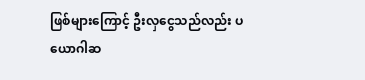ဖြစ်များကြောင့် ဦးလှငွေသည်လည်း ပယောဂါဆ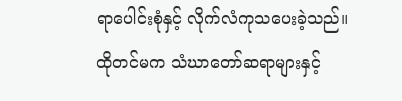ရာပေါင်းစုံနှင့် လိုက်လံကုသပေးခဲ့သည်။ ထိုတင်မက သံဃာတော်ဆရာများနှင့်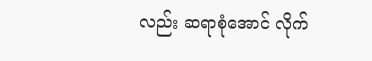လည်း ဆရာစုံအောင် လိုက်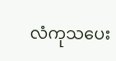လံကုသပေး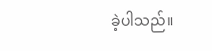ခဲ့ပါသည်။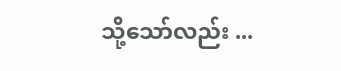သို့သော်လည်း ...